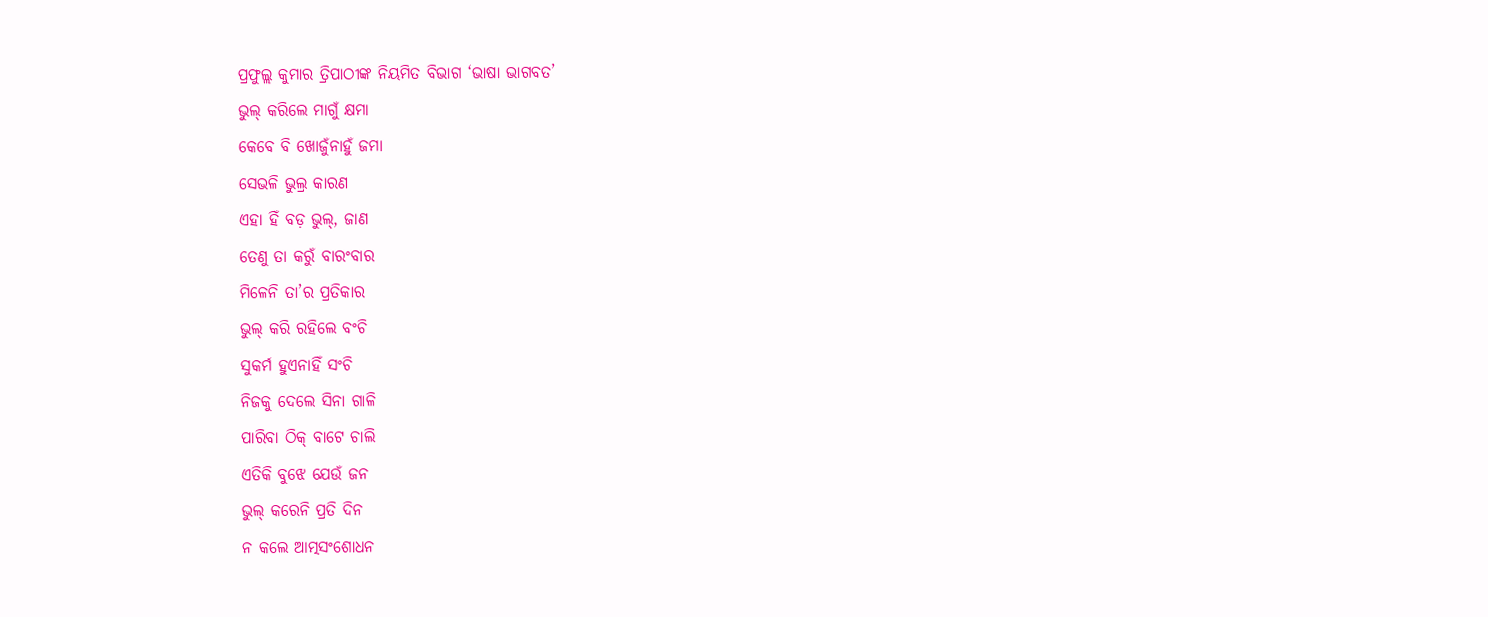ପ୍ରଫୁଲ୍ଲ କୁମାର ତ୍ରିପାଠୀଙ୍କ ନିୟମିତ ବିଭାଗ ‘ଭାଷା ଭାଗବତ’
ଭୁଲ୍ କରିଲେ ମାଗୁଁ କ୍ଷମା
କେବେ ବି ଖୋଜୁଁନାହୁଁ ଜମା
ସେଭଳି ଭୁଲ୍ର କାରଣ
ଏହା ହିଁ ବଡ଼ ଭୁଲ୍, ଜାଣ
ତେଣୁ ତା କରୁଁ ବାରଂବାର
ମିଳେନି ତା’ର ପ୍ରତିକାର
ଭୁଲ୍ କରି ରହିଲେ ବଂଚି
ସୁକର୍ମ ହୁଏନାହିଁ ସଂଚି
ନିଜକୁ ଦେଲେ ସିନା ଗାଳି
ପାରିବା ଠିକ୍ ବାଟେ ଚାଲି
ଏତିକି ବୁଝେ ଯେଉଁ ଜନ
ଭୁଲ୍ କରେନି ପ୍ରତି ଦିନ
ନ କଲେ ଆତ୍ମସଂଶୋଧନ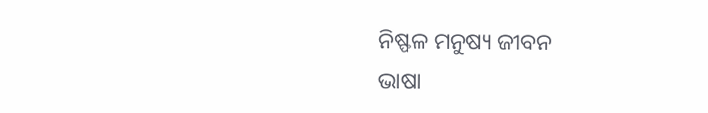ନିଷ୍ଫଳ ମନୁଷ୍ୟ ଜୀବନ
ଭାଷା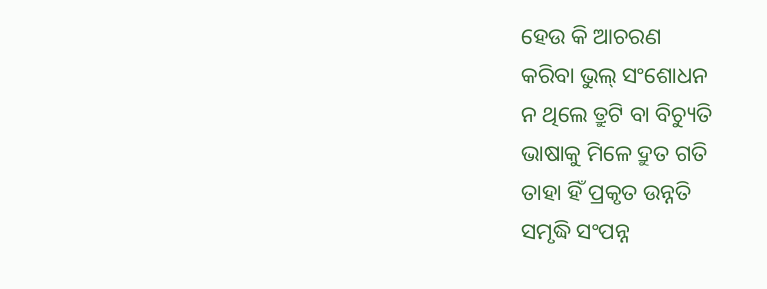ହେଉ କି ଆଚରଣ
କରିବା ଭୁଲ୍ ସଂଶୋଧନ
ନ ଥିଲେ ତ୍ରୁଟି ବା ବିଚ୍ୟୁତି
ଭାଷାକୁ ମିଳେ ଦ୍ରୁତ ଗତି
ତାହା ହିଁ ପ୍ରକୃତ ଉନ୍ନତି
ସମୃଦ୍ଧି ସଂପନ୍ନ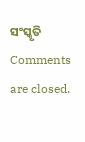ସଂସ୍କୃତି
Comments are closed.